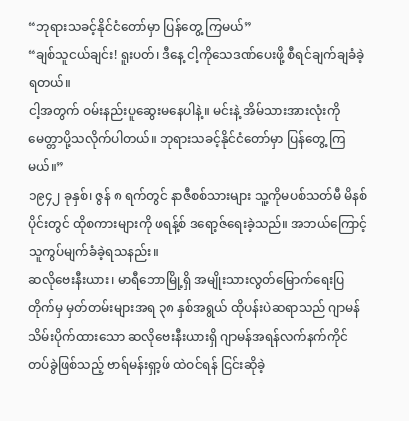“ဘုရားသခင့်နိုင်ငံတော်မှာ ပြန်တွေ့ ကြမယ်”
“ချစ်သူငယ်ချင်း! ရူးပတ်၊ ဒီနေ့ ငါ့ကိုသေဒဏ်ပေးဖို့ စီရင်ချက်ချခံခဲ့ရတယ်။
ငါ့အတွက် ဝမ်းနည်းပူဆွေးမနေပါနဲ့။ မင်းနဲ့ အိမ်သားအားလုံးကို မေတ္တာပို့သလိုက်ပါတယ်။ ဘုရားသခင့်နိုင်ငံတော်မှာ ပြန်တွေ့ ကြမယ်။”
၁၉၄၂ ခုနှစ်၊ ဇွန် ၈ ရက်တွင် နာဇီစစ်သားများ သူ့ကိုမပစ်သတ်မီ မိနစ်ပိုင်းတွင် ထိုစကားများကို ဖရန့်စ် ဒရော့ဇ်ရေးခဲ့သည်။ အဘယ်ကြောင့် သူကွပ်မျက်ခံခဲ့ရသနည်း။
ဆလိုဗေးနီးယား၊ မာရီဘောမြို့ရှိ အမျိုးသားလွတ်မြောက်ရေးပြတိုက်မှ မှတ်တမ်းများအရ ၃၈ နှစ်အရွယ် ထိုပန်းပဲဆရာသည် ဂျာမန်သိမ်းပိုက်ထားသော ဆလိုဗေးနီးယားရှိ ဂျာမန်အရန်လက်နက်ကိုင်တပ်ခွဲဖြစ်သည့် ဗာရ်မန်းရှာ့ဖ် ထဲဝင်ရန် ငြင်းဆိုခဲ့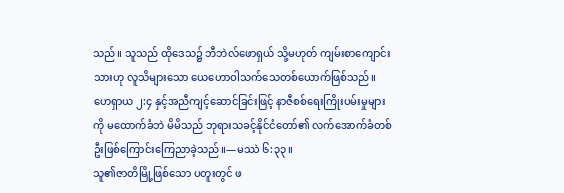သည်။ သူသည် ထိုဒေသ၌ ဘီဘဲလ်ဖောရှယ် သို့မဟုတ် ကျမ်းစာကျောင်းသားဟု လူသိများသော ယေဟောဝါသက်သေတစ်ယောက်ဖြစ်သည်။ ဟေရှာယ ၂:၄ နှင့်အညီကျင့်ဆောင်ခြင်းဖြင့် နာဇီစစ်ရေးကြိုးပမ်းမှုများကို မထောက်ခံဘဲ မိမိသည် ဘုရားသခင့်နိုင်ငံတော်၏ လက်အောက်ခံတစ်ဦးဖြစ်ကြောင်းကြေညာခဲ့သည်။—မဿဲ ၆:၃၃။
သူ၏ဇာတိမြို့ဖြစ်သော ပတူးတွင် ဖ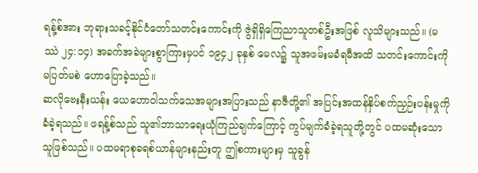ရန့်စ်အား ဘုရားသခင့်နိုင်ငံတော်သတင်းကောင်းကို ဇွဲရှိရှိကြေညာသူတစ်ဦးအဖြစ် လူသိများသည်။ (မဿဲ ၂၄:၁၄) အခက်အခဲများစွာကြားမှပင် ၁၉၄၂ ခုနှစ် မေလ၌ သူအဖမ်းမခံရမီအထိ သတင်းကောင်းကို မပြတ်မစဲ ဟောပြောခဲ့သည်။
ဆလိုဗေးနီးယန်း ယေဟောဝါသက်သေအများအပြားသည် နာဇီတို့၏ အပြင်းအထန်နှိပ်စက်ညှဉ်းပန်းမှုကိုခံခဲ့ရသည်။ ဖရန့်စ်သည် သူ၏ဘာသာရေးယုံကြည်ချက်ကြောင့် ကွပ်မျက်ခံခဲ့ရသူတို့တွင် ပထမဆုံးသောသူဖြစ်သည်။ ပထမရာစုခရစ်ယာန်များနည်းတူ ဤစကားများမှ သူခွန်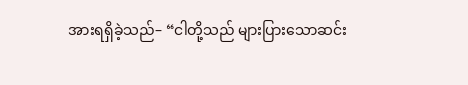အားရရှိခဲ့သည်– “ငါတို့သည် များပြားသောဆင်း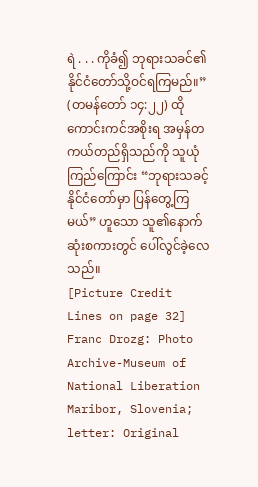ရဲ . . . ကိုခံ၍ ဘုရားသခင်၏နိုင်ငံတော်သို့ဝင်ရကြမည်။” (တမန်တော် ၁၄:၂၂) ထိုကောင်းကင်အစိုးရ အမှန်တကယ်တည်ရှိသည်ကို သူယုံကြည်ကြောင်း “ဘုရားသခင့်နိုင်ငံတော်မှာ ပြန်တွေ့ကြမယ်” ဟူသော သူ၏နောက်ဆုံးစကားတွင် ပေါ်လွင်ခဲ့လေသည်။
[Picture Credit Lines on page 32]
Franc Drozg: Photo Archive-Museum of National Liberation Maribor, Slovenia; letter: Original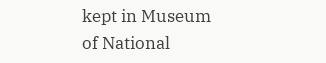kept in Museum of National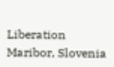Liberation Maribor, Slovenia